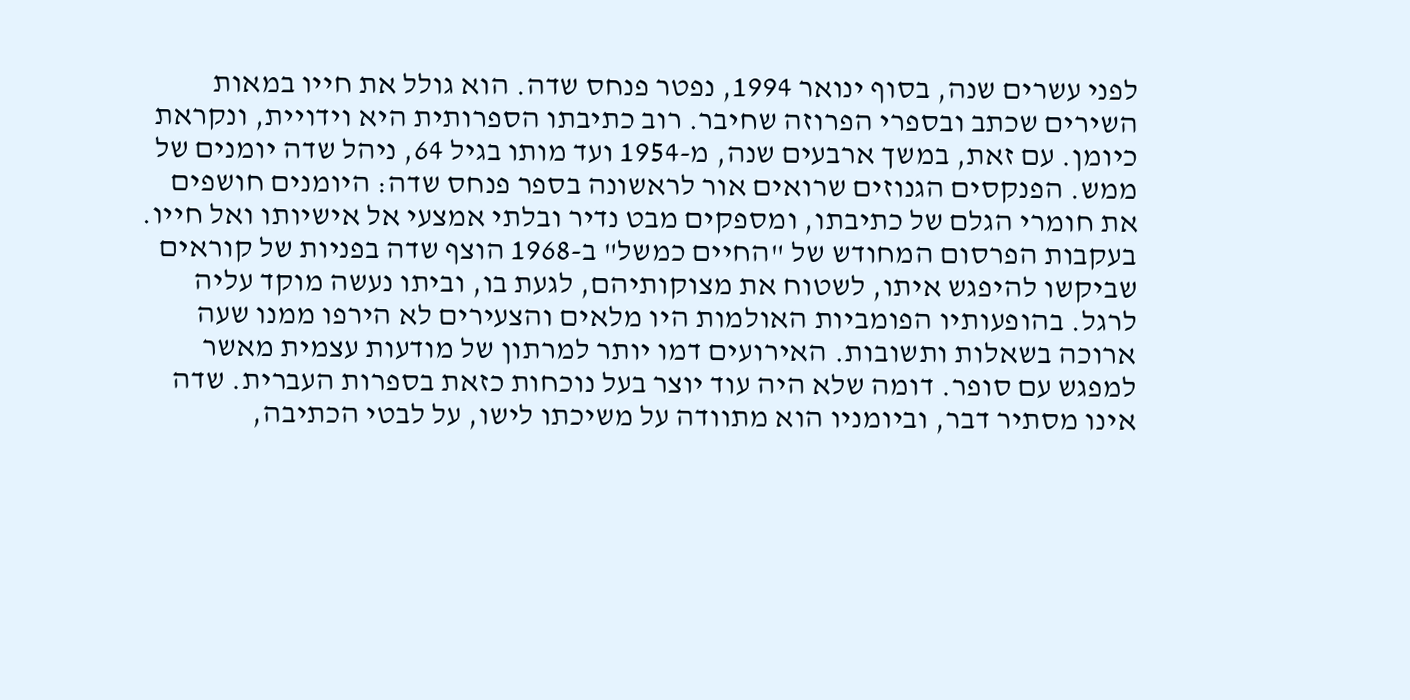לפני עשרים שנה, בסוף ינואר 1994, נפטר פנחס שדה. הוא גולל את חייו במאות השירים שכתב ובספרי הפרוזה שחיבר. רוב כתיבתו הספרותית היא וידויית, ונקראת כיומן. עם זאת, במשך ארבעים שנה, מ-1954 ועד מותו בגיל 64, ניהל שדה יומנים של ממש. הפנקסים הגנוזים שרואים אור לראשונה בספר פנחס שדה: היומנים חושפים את חומרי הגלם של כתיבתו, ומספקים מבט נדיר ובלתי אמצעי אל אישיותו ואל חייו. בעקבות הפרסום המחודש של "החיים כמשל" ב-1968 הוצף שדה בפניות של קוראים שביקשו להיפגש איתו, לשטוח את מצוקותיהם, לגעת בו, וביתו נעשה מוקד עליה לרגל. בהופעותיו הפומביות האולמות היו מלאים והצעירים לא הירפו ממנו שעה ארוכה בשאלות ותשובות. האירועים דמו יותר למרתון של מודעות עצמית מאשר למפגש עם סופר. דומה שלא היה עוד יוצר בעל נוכחות כזאת בספרות העברית. שדה אינו מסתיר דבר, וביומניו הוא מתוודה על משיכתו לישו, על לבטי הכתיבה,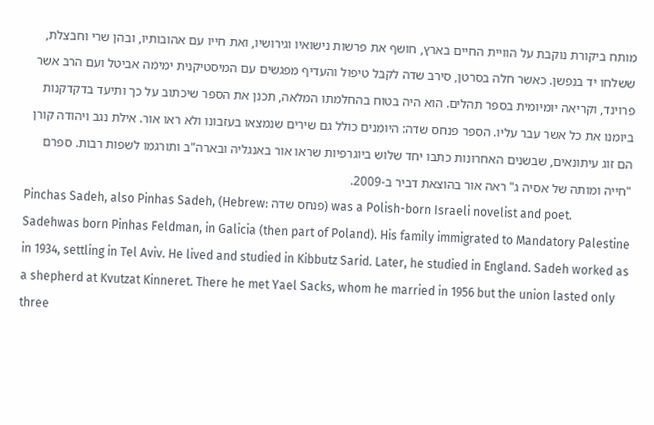מותח ביקורת נוקבת על הוויית החיים בארץ, חושף את פרשות נישואיו וגירושיו, ואת חייו עם אהובותיו, ובהן שרי וחבצלת, ששלחו יד בנפשן. כאשר חלה בסרטן, סירב שדה לקבל טיפול והעדיף מפגשים עם המיסטיקנית ימימה אביטל ועם הרב אשר פרוינד, וקריאה יומיומית בספר תהלים. הוא היה בטוח בהחלמתו המלאה, תכנן את הספר שיכתוב על כך ותיעד בדקדקנות ביומנו את כל אשר עבר עליו. הספר פנחס שדה: היומנים כולל גם שירים שנמצאו בעזבונו ולא ראו אור. אילת נגב ויהודה קורן הם זוג עיתונאים, שבשנים האחרונות כתבו יחד שלוש ביוגרפיות שראו אור באנגליה ובארה"ב ותורגמו לשפות רבות. ספרם "חייה ומותה של אסיה ג" ראה אור בהוצאת דביר ב-2009.
Pinchas Sadeh, also Pinhas Sadeh, (Hebrew: פנחס שדה) was a Polish-born Israeli novelist and poet.
Sadehwas born Pinhas Feldman, in Galicia (then part of Poland). His family immigrated to Mandatory Palestine in 1934, settling in Tel Aviv. He lived and studied in Kibbutz Sarid. Later, he studied in England. Sadeh worked as a shepherd at Kvutzat Kinneret. There he met Yael Sacks, whom he married in 1956 but the union lasted only three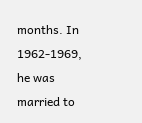months. In 1962-1969, he was married to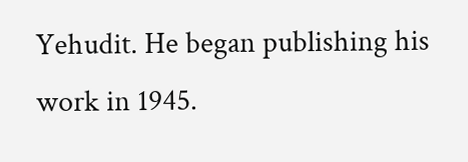Yehudit. He began publishing his work in 1945.